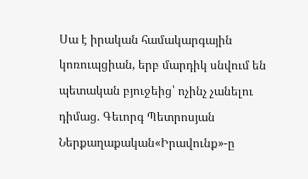Սա է իրական համակարգային կոռուպցիան, երբ մարդիկ սնվում են պետական բյուջեից՝ ոչինչ չանելու դիմաց. Գեւորգ Պետրոսյան
Ներքաղաքական«Իրավունք»-ը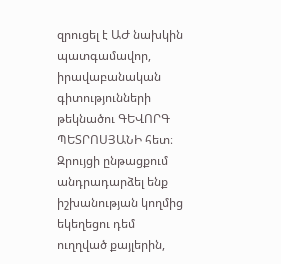զրուցել է ԱԺ նախկին պատգամավոր, իրավաբանական գիտությունների թեկնածու ԳԵՎՈՐԳ ՊԵՏՐՈՍՅԱՆԻ հետ։ Զրույցի ընթացքում անդրադարձել ենք իշխանության կողմից եկեղեցու դեմ ուղղված քայլերին,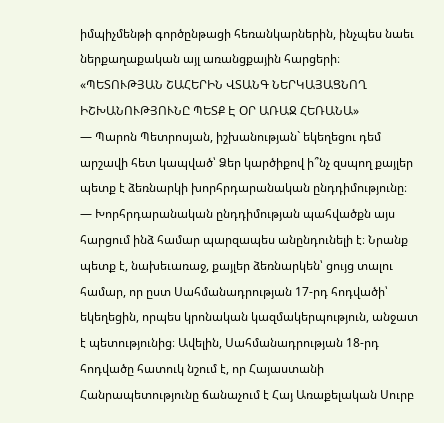իմպիչմենթի գործընթացի հեռանկարներին, ինչպես նաեւ ներքաղաքական այլ առանցքային հարցերի։
«ՊԵՏՈՒԹՅԱՆ ՇԱՀԵՐԻՆ ՎՏԱՆԳ ՆԵՐԿԱՅԱՑՆՈՂ ԻՇԽԱՆՈՒԹՅՈՒՆԸ ՊԵՏՔ Է ՕՐ ԱՌԱՋ ՀԵՌԱՆԱ»
— Պարոն Պետրոսյան, իշխանության` եկեղեցու դեմ արշավի հետ կապված՝ Ձեր կարծիքով ի՞նչ զսպող քայլեր պետք է ձեռնարկի խորհրդարանական ընդդիմությունը։
— Խորհրդարանական ընդդիմության պահվածքն այս հարցում ինձ համար պարզապես անընդունելի է։ Նրանք պետք է, նախեւառաջ, քայլեր ձեռնարկեն՝ ցույց տալու համար, որ ըստ Սահմանադրության 17-րդ հոդվածի՝ եկեղեցին, որպես կրոնական կազմակերպություն, անջատ է պետությունից։ Ավելին, Սահմանադրության 18-րդ հոդվածը հատուկ նշում է, որ Հայաստանի Հանրապետությունը ճանաչում է Հայ Առաքելական Սուրբ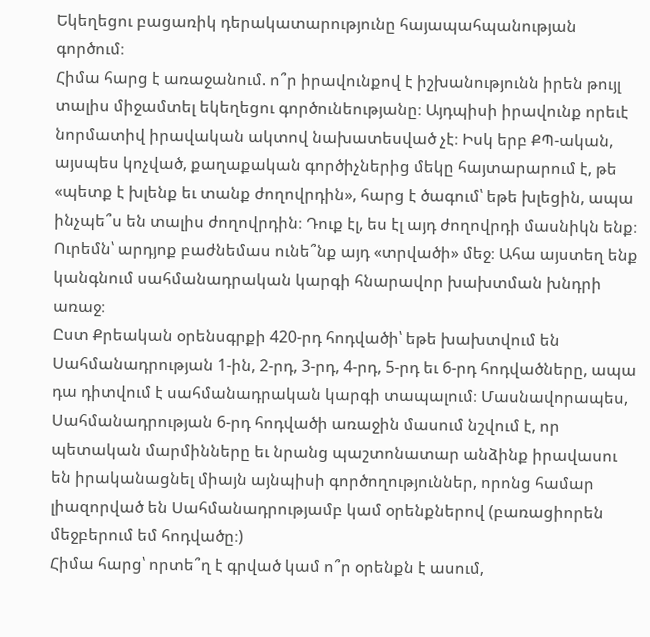Եկեղեցու բացառիկ դերակատարությունը հայապահպանության գործում։
Հիմա հարց է առաջանում. ո՞ր իրավունքով է իշխանությունն իրեն թույլ տալիս միջամտել եկեղեցու գործունեությանը։ Այդպիսի իրավունք որեւէ նորմատիվ իրավական ակտով նախատեսված չէ։ Իսկ երբ ՔՊ-ական, այսպես կոչված, քաղաքական գործիչներից մեկը հայտարարում է, թե «պետք է խլենք եւ տանք ժողովրդին», հարց է ծագում՝ եթե խլեցին, ապա ինչպե՞ս են տալիս ժողովրդին։ Դուք էլ, ես էլ այդ ժողովրդի մասնիկն ենք։ Ուրեմն՝ արդյոք բաժնեմաս ունե՞նք այդ «տրվածի» մեջ։ Ահա այստեղ ենք կանգնում սահմանադրական կարգի հնարավոր խախտման խնդրի առաջ։
Ըստ Քրեական օրենսգրքի 420-րդ հոդվածի՝ եթե խախտվում են Սահմանադրության 1-ին, 2-րդ, 3-րդ, 4-րդ, 5-րդ եւ 6-րդ հոդվածները, ապա դա դիտվում է սահմանադրական կարգի տապալում։ Մասնավորապես, Սահմանադրության 6-րդ հոդվածի առաջին մասում նշվում է, որ պետական մարմինները եւ նրանց պաշտոնատար անձինք իրավասու են իրականացնել միայն այնպիսի գործողություններ, որոնց համար լիազորված են Սահմանադրությամբ կամ օրենքներով (բառացիորեն մեջբերում եմ հոդվածը։)
Հիմա հարց՝ որտե՞ղ է գրված կամ ո՞ր օրենքն է ասում,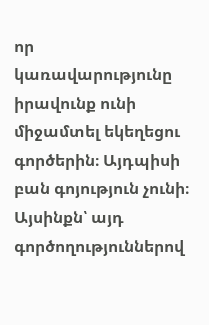որ կառավարությունը իրավունք ունի միջամտել եկեղեցու գործերին։ Այդպիսի բան գոյություն չունի։ Այսինքն՝ այդ գործողություններով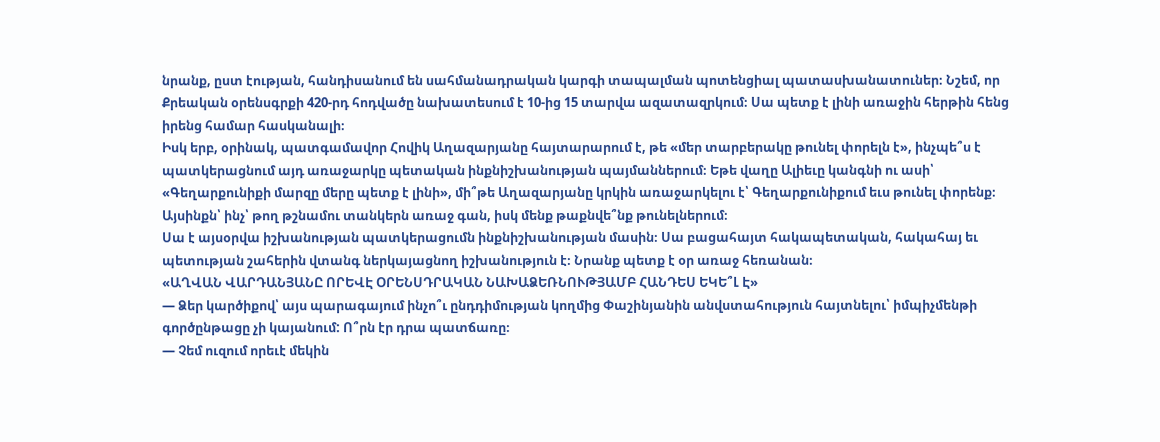նրանք, ըստ էության, հանդիսանում են սահմանադրական կարգի տապալման պոտենցիալ պատասխանատուներ։ Նշեմ, որ Քրեական օրենսգրքի 420-րդ հոդվածը նախատեսում է 10-ից 15 տարվա ազատազրկում։ Սա պետք է լինի առաջին հերթին հենց իրենց համար հասկանալի։
Իսկ երբ, օրինակ, պատգամավոր Հովիկ Աղազարյանը հայտարարում է, թե «մեր տարբերակը թունել փորելն է», ինչպե՞ս է պատկերացնում այդ առաջարկը պետական ինքնիշխանության պայմաններում։ Եթե վաղը Ալիեւը կանգնի ու ասի՝ «Գեղարքունիքի մարզը մերը պետք է լինի», մի՞թե Աղազարյանը կրկին առաջարկելու է՝ Գեղարքունիքում եւս թունել փորենք։ Այսինքն՝ ինչ՝ թող թշնամու տանկերն առաջ գան, իսկ մենք թաքնվե՞նք թունելներում։
Սա է այսօրվա իշխանության պատկերացումն ինքնիշխանության մասին։ Սա բացահայտ հակապետական, հակահայ եւ պետության շահերին վտանգ ներկայացնող իշխանություն է։ Նրանք պետք է օր առաջ հեռանան։
«ԱՂՎԱՆ ՎԱՐԴԱՆՅԱՆԸ ՈՐԵՎԷ ՕՐԵՆՍԴՐԱԿԱՆ ՆԱԽԱՁԵՌՆՈՒԹՅԱՄԲ ՀԱՆԴԵՍ ԵԿԵ՞Լ Է»
— Ձեր կարծիքով՝ այս պարագայում ինչո՞ւ ընդդիմության կողմից Փաշինյանին անվստահություն հայտնելու՝ իմպիչմենթի գործընթացը չի կայանում: Ո՞րն էր դրա պատճառը։
— Չեմ ուզում որեւէ մեկին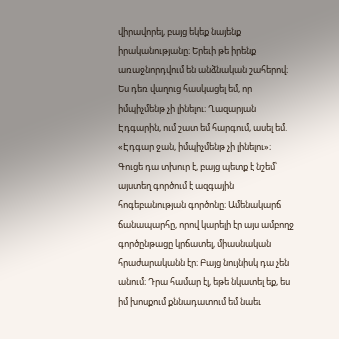վիրավորել, բայց եկեք նայենք իրականությանը։ Երեւի թե իրենք առաջնորդվում են անձնական շահերով։ Ես դեռ վաղուց հասկացել եմ, որ իմպիչմենթ չի լինելու։ Ղազարյան Էդգարին, ում շատ եմ հարգում, ասել եմ. «Էդգար ջան, իմպիչմենթ չի լինելու»։
Գուցե դա տխուր է, բայց պետք է նշեմ՝ այստեղ գործում է ազգային հոգեբանության գործոնը։ Ամենակարճ ճանապարհը, որով կարելի էր այս ամբողջ գործընթացը կրճատել, միասնական հրաժարականն էր։ Բայց նույնիսկ դա չեն անում։ Դրա համար էլ, եթե նկատել եք, ես իմ խոսքում քննադատում եմ նաեւ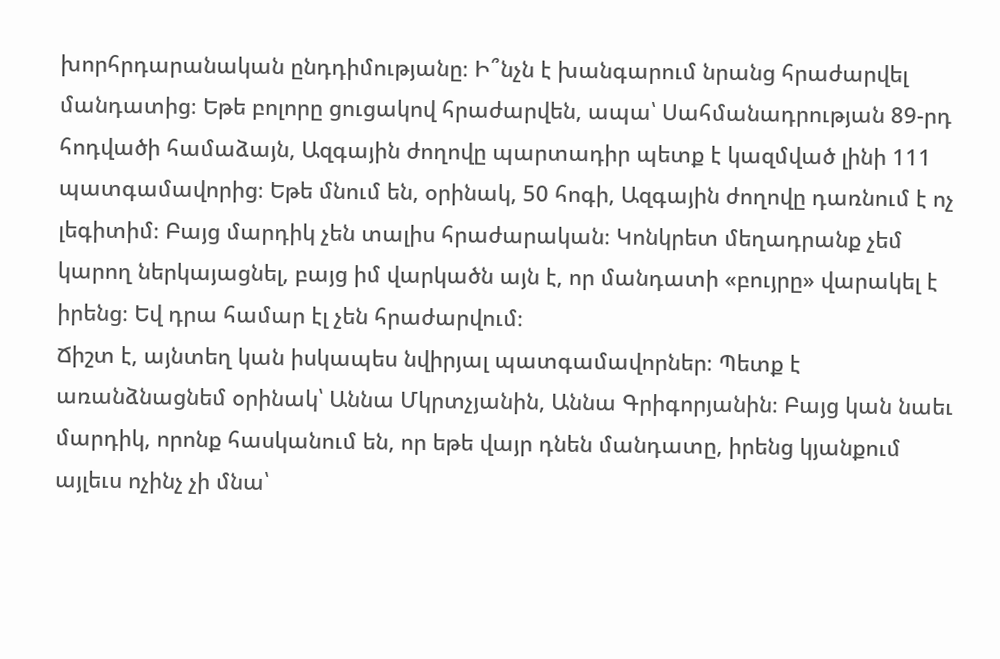խորհրդարանական ընդդիմությանը։ Ի՞նչն է խանգարում նրանց հրաժարվել մանդատից։ Եթե բոլորը ցուցակով հրաժարվեն, ապա՝ Սահմանադրության 89-րդ հոդվածի համաձայն, Ազգային ժողովը պարտադիր պետք է կազմված լինի 111 պատգամավորից։ Եթե մնում են, օրինակ, 50 հոգի, Ազգային ժողովը դառնում է ոչ լեգիտիմ։ Բայց մարդիկ չեն տալիս հրաժարական։ Կոնկրետ մեղադրանք չեմ կարող ներկայացնել, բայց իմ վարկածն այն է, որ մանդատի «բույրը» վարակել է իրենց։ Եվ դրա համար էլ չեն հրաժարվում։
Ճիշտ է, այնտեղ կան իսկապես նվիրյալ պատգամավորներ։ Պետք է առանձնացնեմ օրինակ՝ Աննա Մկրտչյանին, Աննա Գրիգորյանին։ Բայց կան նաեւ մարդիկ, որոնք հասկանում են, որ եթե վայր դնեն մանդատը, իրենց կյանքում այլեւս ոչինչ չի մնա՝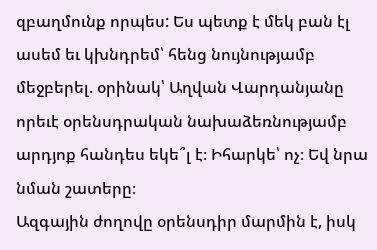զբաղմունք որպես: Ես պետք է մեկ բան էլ ասեմ եւ կխնդրեմ՝ հենց նույնությամբ մեջբերել. օրինակ՝ Աղվան Վարդանյանը որեւէ օրենսդրական նախաձեռնությամբ արդյոք հանդես եկե՞լ է։ Իհարկե՝ ոչ։ Եվ նրա նման շատերը։
Ազգային ժողովը օրենսդիր մարմին է, իսկ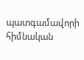պատգամավորի հիմնական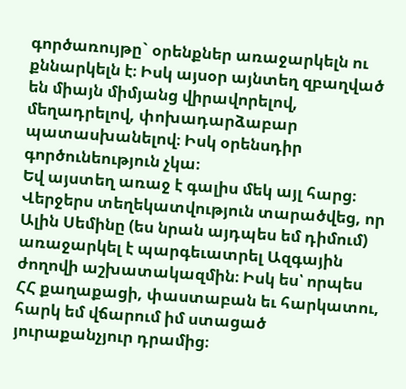գործառույթը` օրենքներ առաջարկելն ու քննարկելն է։ Իսկ այսօր այնտեղ զբաղված են միայն միմյանց վիրավորելով, մեղադրելով, փոխադարձաբար պատասխանելով։ Իսկ օրենսդիր գործունեություն չկա։
Եվ այստեղ առաջ է գալիս մեկ այլ հարց։ Վերջերս տեղեկատվություն տարածվեց, որ Ալին Սեմինը (ես նրան այդպես եմ դիմում) առաջարկել է պարգեւատրել Ազգային ժողովի աշխատակազմին։ Իսկ ես՝ որպես ՀՀ քաղաքացի, փաստաբան եւ հարկատու, հարկ եմ վճարում իմ ստացած յուրաքանչյուր դրամից։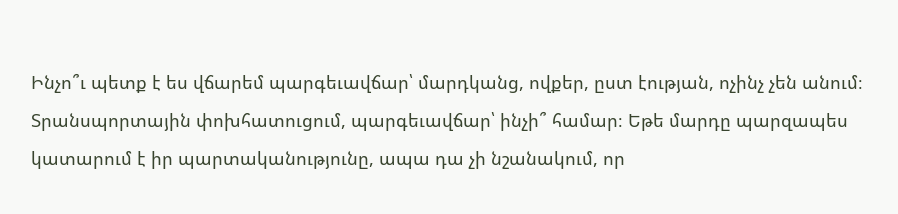Ինչո՞ւ պետք է ես վճարեմ պարգեւավճար՝ մարդկանց, ովքեր, ըստ էության, ոչինչ չեն անում։
Տրանսպորտային փոխհատուցում, պարգեւավճար՝ ինչի՞ համար։ Եթե մարդը պարզապես կատարում է իր պարտականությունը, ապա դա չի նշանակում, որ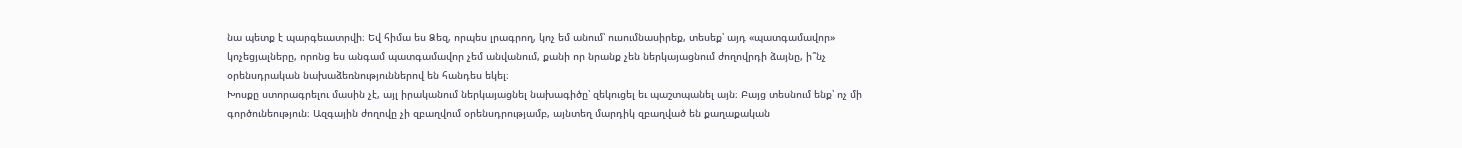նա պետք է պարգեւատրվի։ Եվ հիմա ես Ձեզ, որպես լրագրող, կոչ եմ անում՝ ուսումնասիրեք, տեսեք՝ այդ «պատգամավոր» կոչեցյալները, որոնց ես անգամ պատգամավոր չեմ անվանում, քանի որ նրանք չեն ներկայացնում ժողովրդի ձայնը, ի՞նչ օրենսդրական նախաձեռնություններով են հանդես եկել։
Խոսքը ստորագրելու մասին չէ, այլ իրականում ներկայացնել նախագիծը՝ զեկուցել եւ պաշտպանել այն։ Բայց տեսնում ենք՝ ոչ մի գործունեություն։ Ազգային ժողովը չի զբաղվում օրենսդրությամբ, այնտեղ մարդիկ զբաղված են քաղաքական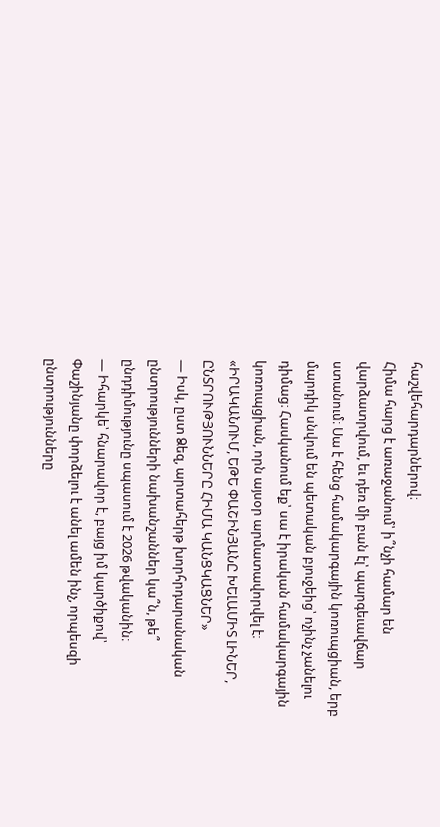հաշվեհարդարներով։
Հիմա հարց է առաջանում՝ ի՞նչի համար են վարձատրվում, եւ դեռ մի բան էլ՝ պարգեւավճար ստանում։ Սա է հենց համակարգային կոռուպցիան, երբ մարդիկ սնվում են պետական բյուջեից՝ ոչինչ չանելու դիմաց։ Հասկանում եք՝ սա է իրական համակարգային կոռուպցիան, որն այսօր արմատավորվել է։
«ԻՐԱԿԱՆՈՒՄ, ԵԹԵ ՓԱՇԻՆՅԱՆԸ ԽԵԼԱՄԻՏ ԼԻՆԵՐ, ԸՆՏՐՈՒԹՅՈՒՆՆԵՐԸ ՀԻՄԱ ԿԱՆՑԿԱՑՆԵՐ»
— Իսկ, ըստ Ձեզ, արտահերթ խորհրդարանական ընտրությունների նախանշաններ կա՞ն, թե՞ ընդդիմությունը սպասում է 2026 թվականին։
— Իհարկե՝ հնարավոր է, բայց իմ կարծիքով՝ Փաշինյանը փորձելու է անել ամեն ինչ, որպեսզի ընտրությունները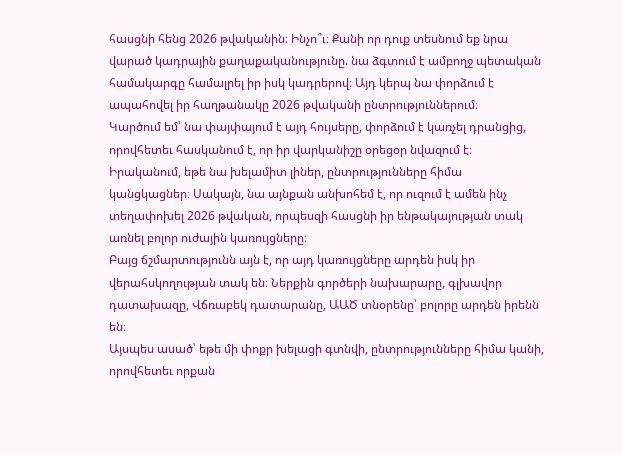հասցնի հենց 2026 թվականին։ Ինչո՞ւ։ Քանի որ դուք տեսնում եք նրա վարած կադրային քաղաքականությունը. նա ձգտում է ամբողջ պետական համակարգը համալրել իր իսկ կադրերով։ Այդ կերպ նա փորձում է ապահովել իր հաղթանակը 2026 թվականի ընտրություններում։
Կարծում եմ՝ նա փայփայում է այդ հույսերը, փորձում է կառչել դրանցից, որովհետեւ հասկանում է, որ իր վարկանիշը օրեցօր նվազում է։ Իրականում, եթե նա խելամիտ լիներ, ընտրությունները հիմա կանցկացներ։ Սակայն, նա այնքան անխոհեմ է, որ ուզում է ամեն ինչ տեղափոխել 2026 թվական, որպեսզի հասցնի իր ենթակայության տակ առնել բոլոր ուժային կառույցները։
Բայց ճշմարտությունն այն է, որ այդ կառույցները արդեն իսկ իր վերահսկողության տակ են։ Ներքին գործերի նախարարը, գլխավոր դատախազը, Վճռաբեկ դատարանը, ԱԱԾ տնօրենը՝ բոլորը արդեն իրենն են։
Այսպես ասած՝ եթե մի փոքր խելացի գտնվի, ընտրությունները հիմա կանի, որովհետեւ որքան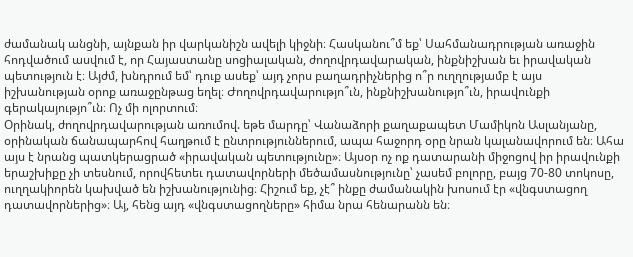ժամանակ անցնի, այնքան իր վարկանիշն ավելի կիջնի։ Հասկանու՞մ եք՝ Սահմանադրության առաջին հոդվածում ասվում է, որ Հայաստանը սոցիալական, ժողովրդավարական, ինքնիշխան եւ իրավական պետություն է։ Այժմ, խնդրում եմ՝ դուք ասեք՝ այդ չորս բաղադրիչներից ո՞ր ուղղությամբ է այս իշխանության օրոք առաջընթաց եղել։ Ժողովրդավարությո՞ւն, ինքնիշխանությո՞ւն, իրավունքի գերակայությո՞ւն։ Ոչ մի ոլորտում։
Օրինակ, ժողովրդավարության առումով. եթե մարդը՝ Վանաձորի քաղաքապետ Մամիկոն Ասլանյանը, օրինական ճանապարհով հաղթում է ընտրություններում, ապա հաջորդ օրը նրան կալանավորում են։ Ահա այս է նրանց պատկերացրած «իրավական պետությունը»։ Այսօր ոչ ոք դատարանի միջոցով իր իրավունքի երաշխիքը չի տեսնում, որովհետեւ դատավորների մեծամասնությունը՝ չասեմ բոլորը, բայց 70-80 տոկոսը, ուղղակիորեն կախված են իշխանությունից։ Հիշում եք, չէ՞ ինքը ժամանակին խոսում էր «վնգստացող դատավորներից»։ Այ, հենց այդ «վնգստացողները» հիմա նրա հենարանն են։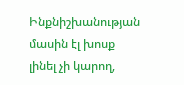Ինքնիշխանության մասին էլ խոսք լինել չի կարող,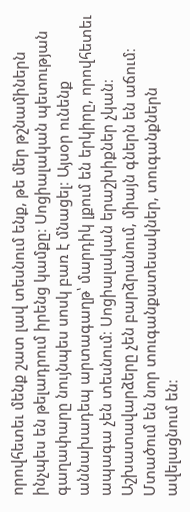որովհետեւ մենք շատ լավ տեսնում ենք, թե մեր թշնամիներն ինչպես են թելադրում իրենց կամքը։ Սոցիալական պետության գաղափարը նույնպես սոսկ բառ է մնացել։ Այսօր ունենք աննախադեպ արտագաղթ՝ մարդիկ լքում են երկիրը, որովհետեւ ապագա չեն տեսնում։ Սոցիալական երաշխիքներ չկան։ Աշխատավարձերը չեն բարձրանում, միայն գներն են աճում։ Մտածում են նոր տուգանքատեսակներ, տուգանքներն ավելացնում են։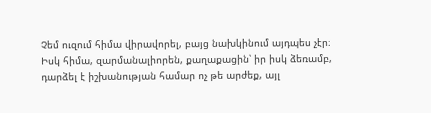Չեմ ուզում հիմա վիրավորել, բայց նախկինում այդպես չէր։ Իսկ հիմա, զարմանալիորեն, քաղաքացին՝ իր իսկ ձեռամբ, դարձել է իշխանության համար ոչ թե արժեք, այլ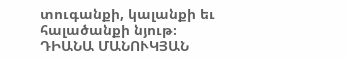տուգանքի, կալանքի եւ հալածանքի նյութ։
ԴԻԱՆԱ ՄԱՆՈՒԿՅԱՆ